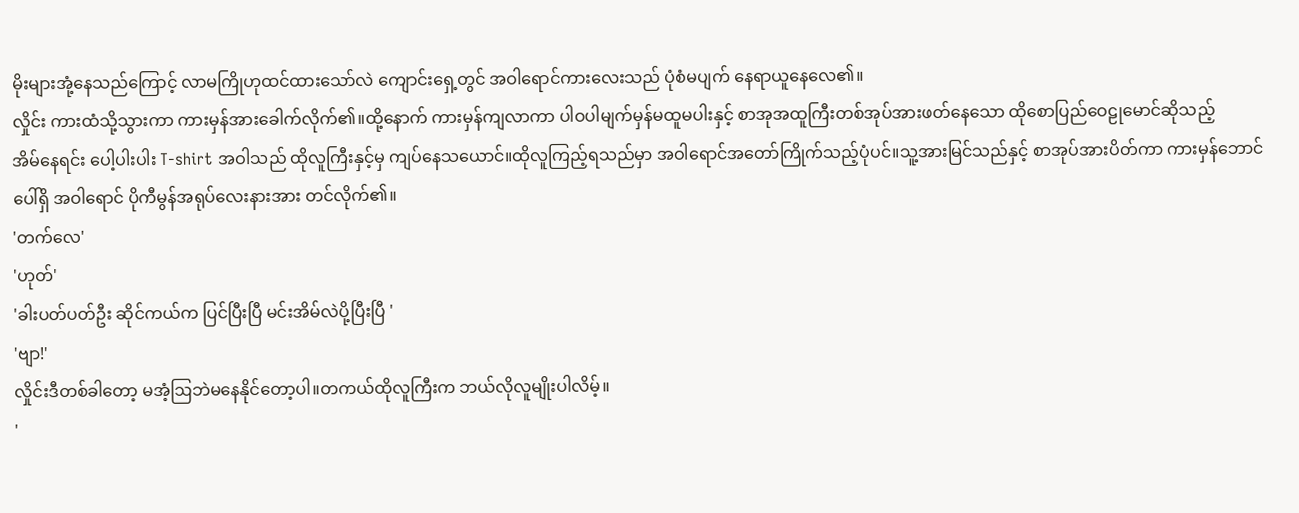မိုးများအုံ့နေသည်ကြောင့် လာမကြိုဟုထင်ထားသော်လဲ ကျောင်းရှေ့တွင် အဝါရောင်ကားလေးသည် ပုံစံမပျက် နေရာယူနေလေ၏။
လှိုင်း ကားထံသို့သွားကာ ကားမှန်အားခေါက်လိုက်၏။ထို့နောက် ကားမှန်ကျလာကာ ပါဝပါမျက်မှန်မထူမပါးနှင့် စာအုအထူကြီးတစ်အုပ်အားဖတ်နေသော ထိုစောပြည်ဝေဠုမောင်ဆိုသည့်
အိမ်နေရင်း ပေါ့ပါးပါး T-shirt အဝါသည် ထိုလူကြီးနှင့်မှ ကျပ်နေသယောင်။ထိုလူကြည့်ရသည်မှာ အဝါရောင်အတော်ကြိုက်သည့်ပုံပင်။သူ့အားမြင်သည်နှင့် စာအုပ်အားပိတ်ကာ ကားမှန်ဘောင်ပေါ်ရှိ အဝါရောင် ပိုကီမွန်အရုပ်လေးနားအား တင်လိုက်၏။
'တက်လေ'
'ဟုတ်'
'ခါးပတ်ပတ်ဦး ဆိုင်ကယ်က ပြင်ပြီးပြီ မင်းအိမ်လဲပို့ပြီးပြီ '
'ဗျာ!'
လှိုင်းဒီတစ်ခါတော့ မအံ့ဩဘဲမနေနိုင်တော့ပါ။တကယ်ထိုလူကြီးက ဘယ်လိုလူမျိုးပါလိမ့်။
'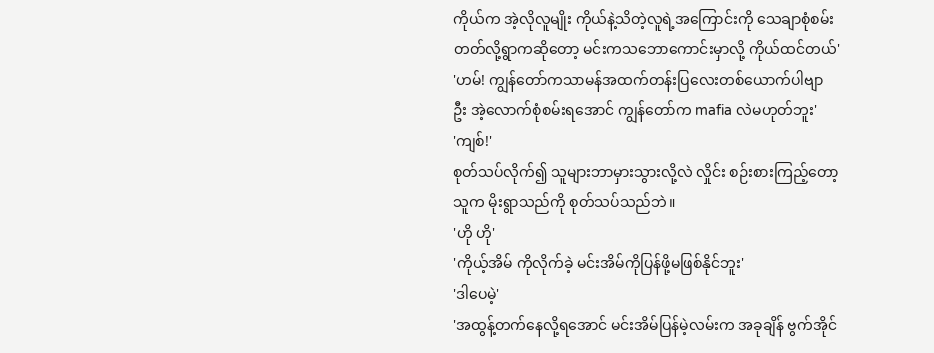ကိုယ်က အဲ့လိုလူမျိုး ကိုယ်နဲ့သိတဲ့လူရဲ့အကြောင်းကို သေချာစုံစမ်းတတ်လို့ရွာကဆိုတော့ မင်းကသဘောကောင်းမှာလို့ ကိုယ်ထင်တယ်'
'ဟမ်! ကျွန်တော်ကသာမန်အထက်တန်းပြလေးတစ်ယောက်ပါဗျာ ဦး အဲ့လောက်စုံစမ်းရအောင် ကျွန်တော်က mafia လဲမဟုတ်ဘူး'
'ကျစ်!'
စုတ်သပ်လိုက်၍ သူများဘာမှားသွားလို့လဲ လှိုင်း စဉ်းစားကြည့်တော့ သူက မိုးရွာသည်ကို စုတ်သပ်သည်ဘဲ။
'ဟို ဟို'
'ကိုယ့်အိမ် ကိုလိုက်ခဲ့ မင်းအိမ်ကိုပြန်ဖို့မဖြစ်နိုင်ဘူး'
'ဒါပေမဲ့'
'အထွန့်တက်နေလို့ရအောင် မင်းအိမ်ပြန်မဲ့လမ်းက အခုချိန် ဗွက်အိုင်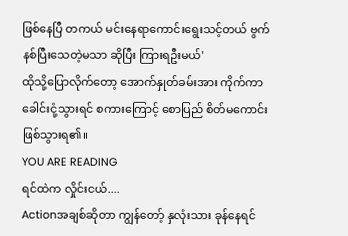ဖြစ်နေပြီ တကယ် မင်းနေရာကောင်းရွေးသင့်တယ် ဗွက်နစ်ပြီးသေတဲ့မသာ ဆိုပြီး ကြားရဦးမယ်'
ထိုသို့ပြောလိုက်တော့ အောက်နှုတ်ခမ်းအား ကိုက်ကာ ခေါင်းငုံ့သွားရင် စကားကြောင့် စောပြည် စိတ်မကောင်းဖြစ်သွားရ၏။
YOU ARE READING
ရင်ထဲက လှိုင်းငယ်....
Actionအချစ်ဆိုတာ ကျွန်တော့် နှလုံးသား ခုန်နေရင်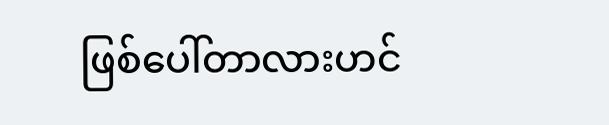ဖြစ်ပေါ်တာလားဟင်